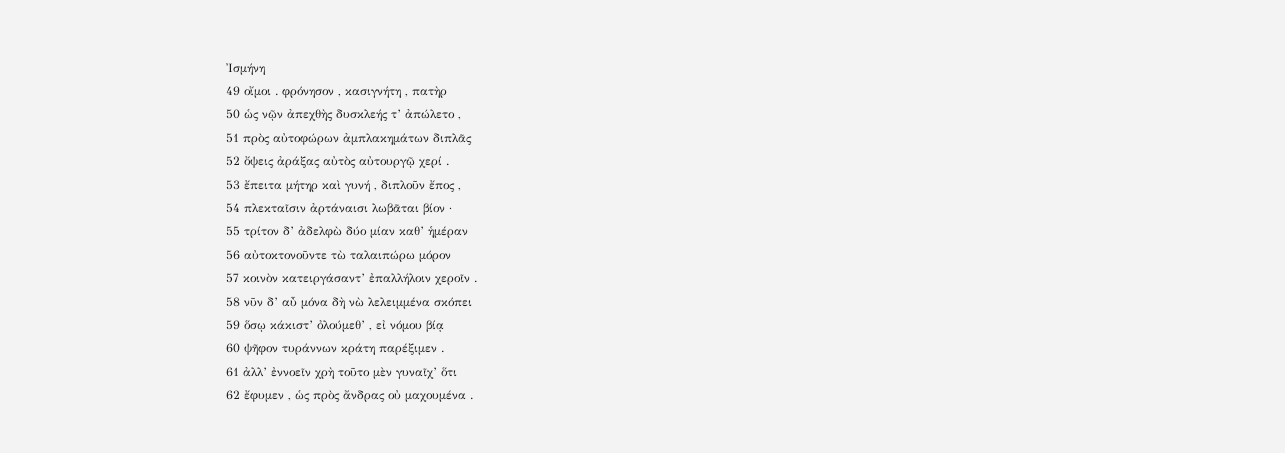Ἰσμήνη
49 οἴμοι . φρόνησον , κασιγνήτη , πατὴρ
50 ὡς νῷν ἀπεχθὴς δυσκλεής τ’ ἀπώλετο ,
51 πρὸς αὐτοφώρων ἀμπλακημάτων διπλᾶς
52 ὄψεις ἀράξας αὐτὸς αὐτουργῷ χερί .
53 ἔπειτα μήτηρ καὶ γυνή , διπλοῦν ἔπος ,
54 πλεκταῖσιν ἀρτάναισι λωβᾶται βίον ·
55 τρίτον δ’ ἀδελφὼ δύο μίαν καθ’ ἡμέραν
56 αὐτοκτονοῦντε τὼ ταλαιπώρω μόρον
57 κοινὸν κατειργάσαντ’ ἐπαλλήλοιν χεροῖν .
58 νῦν δ’ αὖ μόνα δὴ νὼ λελειμμένα σκόπει
59 ὅσῳ κάκιστ’ ὀλούμεθ’ , εἰ νόμου βίᾳ
60 ψῆφον τυράννων κράτη παρέξιμεν .
61 ἀλλ’ ἐννοεῖν χρὴ τοῦτο μὲν γυναῖχ’ ὅτι
62 ἔφυμεν , ὡς πρὸς ἄνδρας οὐ μαχουμένα .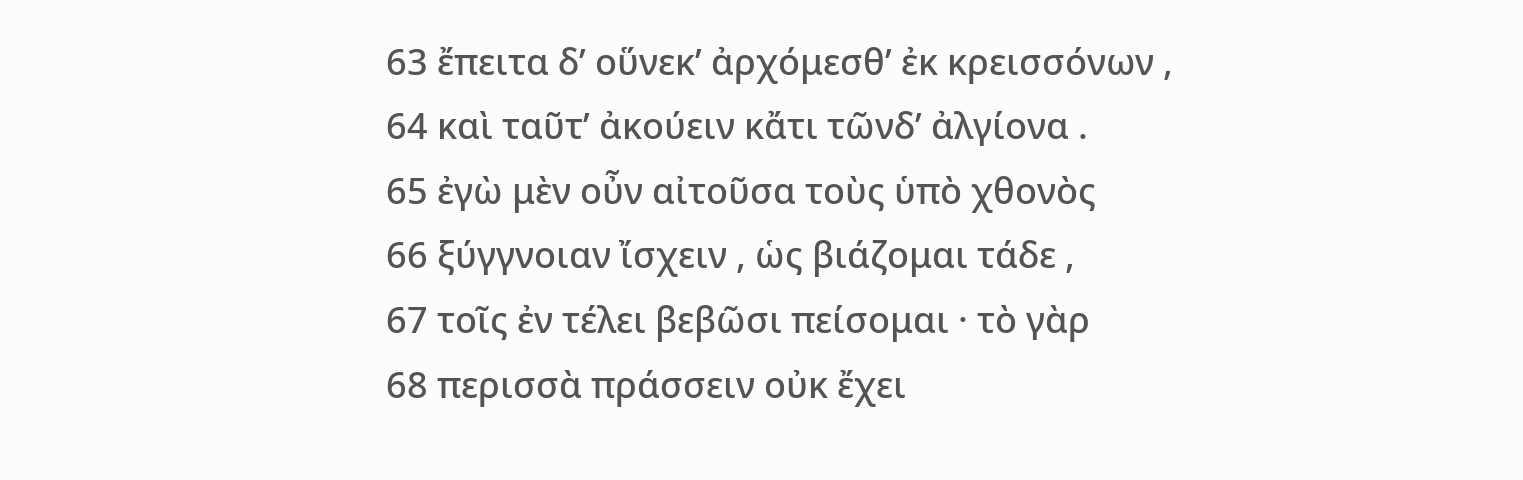63 ἔπειτα δ’ οὕνεκ’ ἀρχόμεσθ’ ἐκ κρεισσόνων ,
64 καὶ ταῦτ’ ἀκούειν κἄτι τῶνδ’ ἀλγίονα .
65 ἐγὼ μὲν οὖν αἰτοῦσα τοὺς ὑπὸ χθονὸς
66 ξύγγνοιαν ἴσχειν , ὡς βιάζομαι τάδε ,
67 τοῖς ἐν τέλει βεβῶσι πείσομαι · τὸ γὰρ
68 περισσὰ πράσσειν οὐκ ἔχει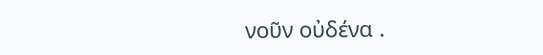νοῦν οὐδένα .